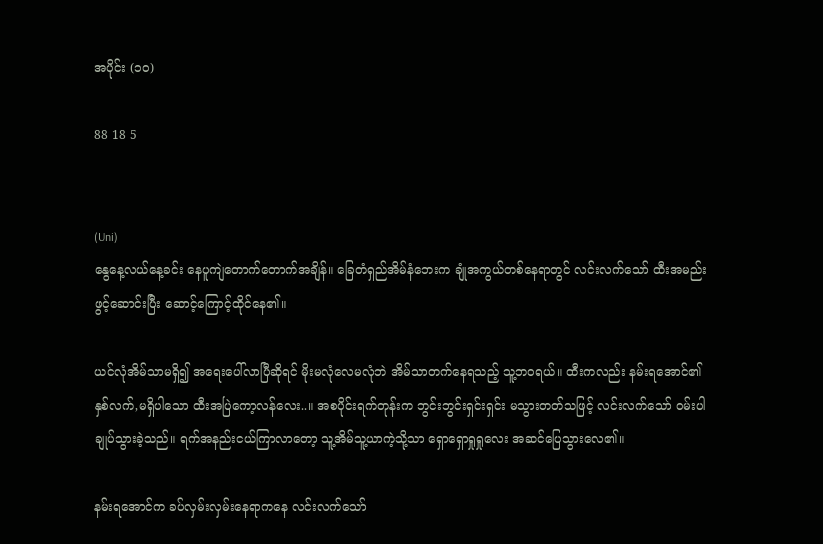အပိုင်း (၁၀)

88 18 5


(Uni)
နွေနေ့လယ်နေ့ခင်း နေပူကျဲတောက်တောက်အချိန်။ ခြေတံရှည်အိမ်နံဘေးက ချုံအကွယ်တစ်နေရာတွင် လင်းလက်သော် ထီးအမည်းဖွင့်ဆောင်းပြီး ဆောင့်ကြောင့်ထိုင်နေ၏။

ယင်လုံအိမ်သာမရှိ၍ အရေးပေါ်လာပြီဆိုရင် မိုးမလုံလေမလုံဘဲ အိမ်သာတက်နေရသည့် သူ့ဘဝရယ်။ ထီးကလည်း နမ်းရအောင်၏ နှစ်လက်,မရှိပါသော ထီးအပြဲကော့လန်လေး..။ အစပိုင်းရက်တုန်းက ဘွင်းဘွင်းရှင်းရှင်း မသွားတတ်သဖြင့် လင်းလက်သော် ဝမ်းပါချုပ်သွားခဲ့သည်။ ရက်အနည်းငယ်ကြာလာတော့ သူ့အိမ်သူ့ယာကဲ့သို့သာ ရှောရှောရှုရှုလေး အဆင်ပြေသွားလေ၏။

နမ်းရအောင်က ခပ်လှမ်းလှမ်းနေရာကနေ လင်းလက်သော်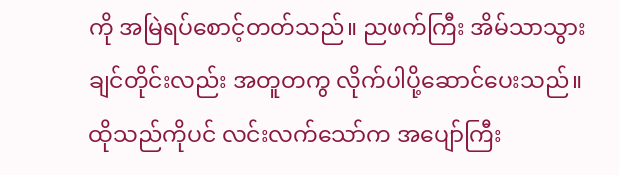ကို အမြဲရပ်စောင့်တတ်သည်။ ညဖက်ကြီး အိမ်သာသွားချင်တိုင်းလည်း အတူတကွ လိုက်ပါပို့ဆောင်ပေးသည်။ ထိုသည်ကိုပင် လင်းလက်သော်က အပျော်ကြီး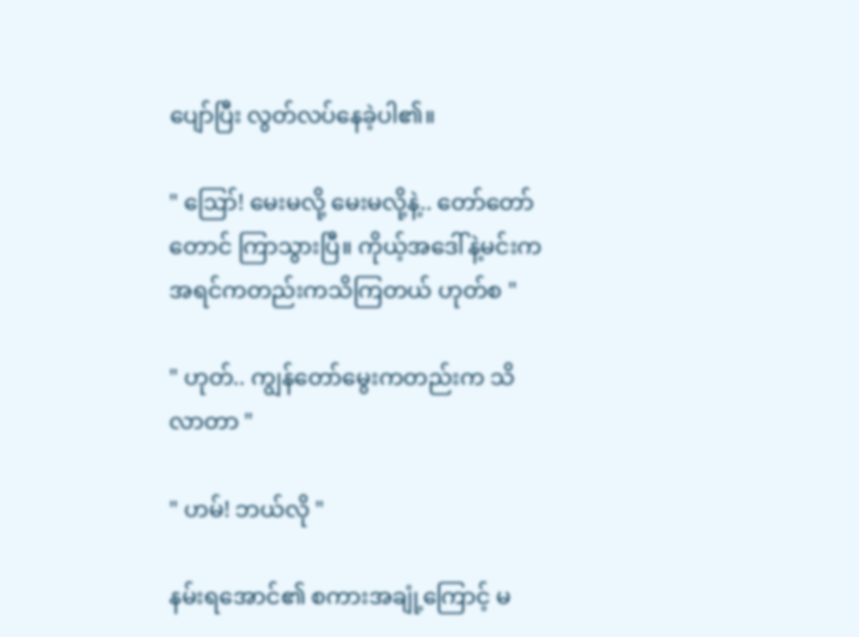ပျော်ပြီး လွတ်လပ်နေခဲ့ပါ၏။

" ဪ! မေးမလို့ မေးမလို့နဲ့.. တော်တော်တောင် ကြာသွားပြီ။ ကိုယ့်အဒေါ်နဲ့မင်းက အရင်ကတည်းကသိကြတယ် ဟုတ်စ "

" ဟုတ်.. ကျွန်တော်မွေးကတည်းက သိလာတာ "

" ဟမ်! ဘယ်လို "

နမ်းရအောင်၏ စကားအချုံ့ကြောင့် မ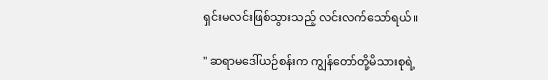ရှင်းမလင်းဖြစ်သွားသည့် လင်းလက်သော်ရယ်။

" ဆရာမဒေါ်ယဉ်စန်းက ကျွန်တော်တို့မိသားစုရဲ့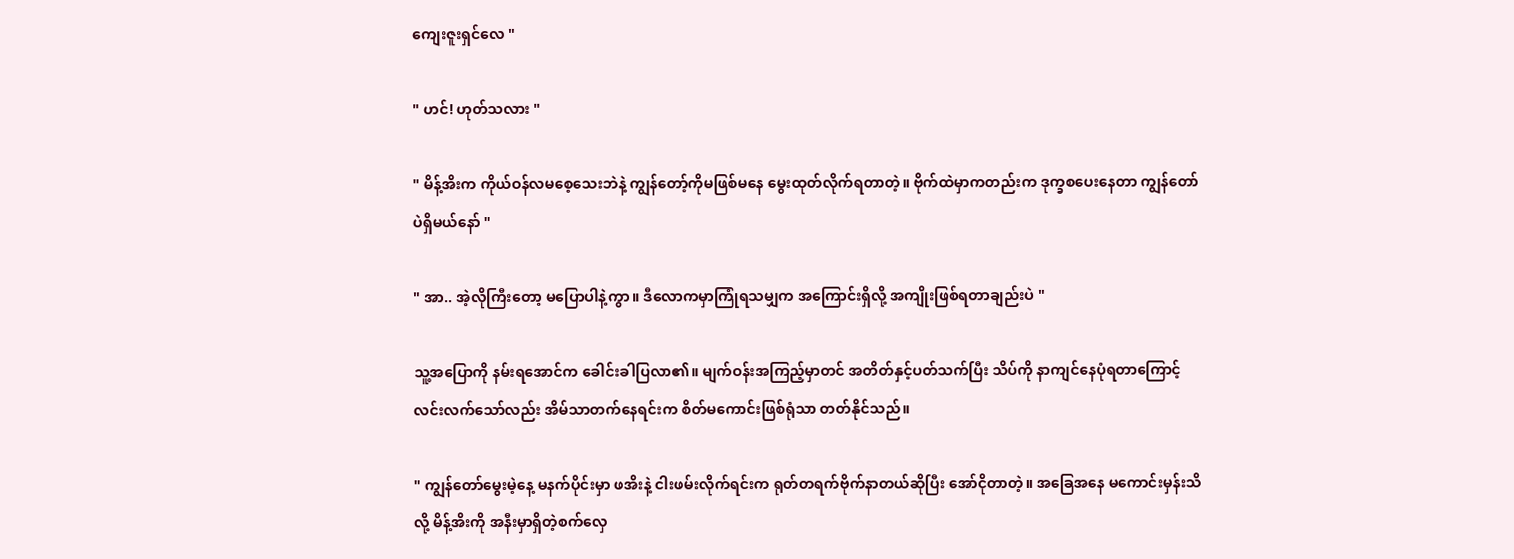ကျေးဇူးရှင်လေ "

" ဟင်! ဟုတ်သလား "

" မိန့်အိးက ကိုယ်ဝန်လမစေ့သေးဘဲနဲ့ ကျွန်တော့်ကိုမဖြစ်မနေ မွေးထုတ်လိုက်ရတာတဲ့။ ဗိုက်ထဲမှာကတည်းက ဒုက္ခစပေးနေတာ ကျွန်တော်ပဲရှိမယ်နော် "

" အာ.. အဲ့လိုကြီးတော့ မပြောပါနဲ့ကွာ။ ဒီလောကမှာကြုံရသမျှက အကြောင်းရှိလို့ အကျိုးဖြစ်ရတာချည်းပဲ "

သူ့အပြောကို နမ်းရအောင်က ခေါင်းခါပြလာ၏။ မျက်ဝန်းအကြည့်မှာတင် အတိတ်နှင့်ပတ်သက်ပြီး သိပ်ကို နာကျင်နေပုံရတာကြောင့် လင်းလက်သော်လည်း အိမ်သာတက်နေရင်းက စိတ်မကောင်းဖြစ်ရုံသာ တတ်နိုင်သည်။

" ကျွန်တော်မွေးမဲ့နေ့ မနက်ပိုင်းမှာ ဖအိးနဲ့ ငါးဖမ်းလိုက်ရင်းက ရုတ်တရက်ဗိုက်နာတယ်ဆိုပြီး အော်ငိုတာတဲ့။ အခြေအနေ မကောင်းမှန်းသိလို့ မိန့်အိးကို အနီးမှာရှိတဲ့စက်လှေ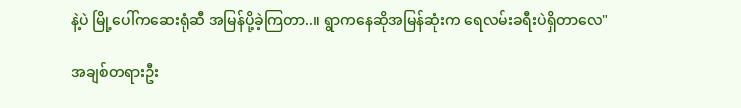နဲ့ပဲ မြို့ပေါ်ကဆေးရုံဆီ အမြန်ပို့ခဲ့ကြတာ..။ ရွာကနေဆိုအမြန်ဆုံးက ရေလမ်းခရီးပဲရှိတာလေ"

အချစ်တရားဦး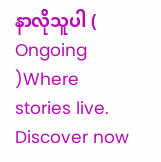နာလိုသူပါ ( Ongoing )Where stories live. Discover now